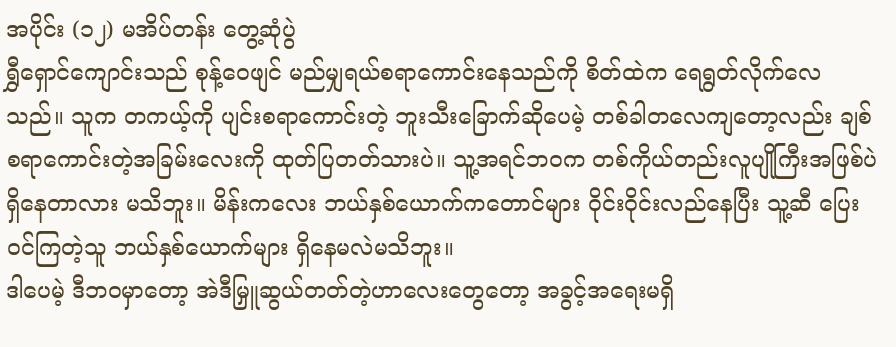အပိုင်း (၁၂) မအိပ်တန်း တွေ့ဆုံပွဲ
ရွှီရှောင်ကျောင်းသည် စုန့်ဝေဖျင် မည်မျှရယ်စရာကောင်းနေသည်ကို စိတ်ထဲက ရေရွတ်လိုက်လေသည်။ သူက တကယ့်ကို ပျင်းစရာကောင်းတဲ့ ဘူးသီးခြောက်ဆိုပေမဲ့ တစ်ခါတလေကျတော့လည်း ချစ်စရာကောင်းတဲ့အခြမ်းလေးကို ထုတ်ပြတတ်သားပဲ။ သူ့အရင်ဘဝက တစ်ကိုယ်တည်းလူပျိုကြီးအဖြစ်ပဲ ရှိနေတာလား မသိဘူး။ မိန်းကလေး ဘယ်နှစ်ယောက်ကတောင်များ ဝိုင်းဝိုင်းလည်နေပြီး သူ့ဆီ ပြေးဝင်ကြတဲ့သူ ဘယ်နှစ်ယောက်များ ရှိနေမလဲမသိဘူး။
ဒါပေမဲ့ ဒီဘဝမှာတော့ အဲဒီမြှူဆွယ်တတ်တဲ့ဟာလေးတွေတော့ အခွင့်အရေးမရှိ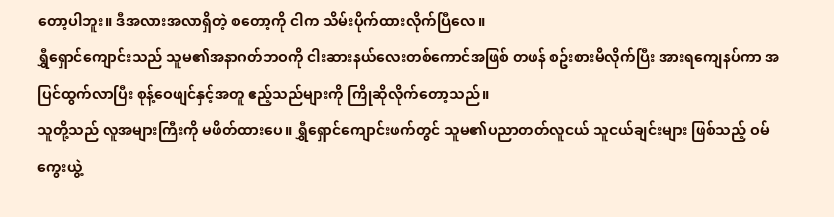တော့ပါဘူး။ ဒီအလားအလာရှိတဲ့ စတော့ကို ငါက သိမ်းပိုက်ထားလိုက်ပြီလေ။
ရွှီရှောင်ကျောင်းသည် သူမ၏အနာဂတ်ဘဝကို ငါးဆားနယ်လေးတစ်ကောင်အဖြစ် တဖန် စဥ်းစားမိလိုက်ပြီး အားရကျေနပ်ကာ အပြင်ထွက်လာပြီး စုန့်ဝေဖျင်နှင့်အတူ ဧည့်သည်များကို ကြိုဆိုလိုက်တော့သည်။
သူတို့သည် လူအများကြီးကို မဖိတ်ထားပေ။ ရွှီရှောင်ကျောင်းဖက်တွင် သူမ၏ပညာတတ်လူငယ် သူငယ်ချင်းများ ဖြစ်သည့် ဝမ်ကွေးယွဲ့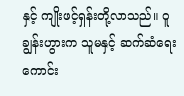နှင့် ကျိုးဖင့်ရှန်းတို့လာသည်။ ဝူချွန်းဟွားက သူမနှင့် ဆက်ဆံရေးကောင်း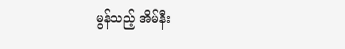မွန်သည့် အိမ်နီး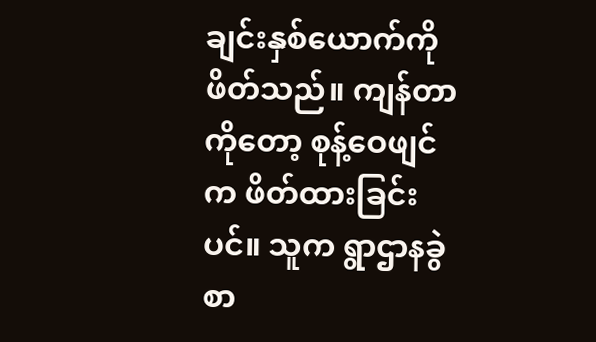ချင်းနှစ်ယောက်ကို ဖိတ်သည်။ ကျန်တာကိုတော့ စုန့်ဝေဖျင်က ဖိတ်ထားခြင်းပင်။ သူက ရွာဌာနခွဲစာ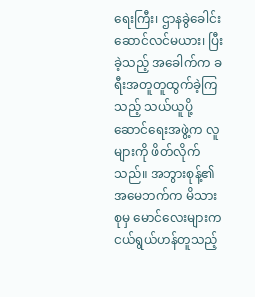ရေးကြီး၊ ဌာနခွဲခေါင်းဆောင်လင်မယား၊ ပြီးခဲ့သည့် အခေါက်က ခရီးအတူတူထွက်ခဲ့ကြသည့် သယ်ယူပို့ဆောင်ရေးအဖွဲ့က လူများကို ဖိတ်လိုက်သည်။ အဘွားစုန့်၏ အမေဘက်က မိသားစုမှ မောင်လေးများက ငယ်ရွယ်ဟန်တူသည့်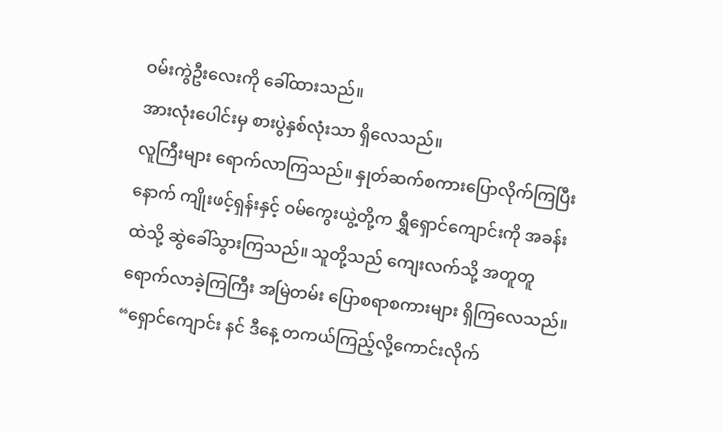ဝမ်းကွဲဦးလေးကို ခေါ်ထားသည်။
အားလုံးပေါင်းမှ စားပွဲနှစ်လုံးသာ ရှိလေသည်။
လူကြီးများ ရောက်လာကြသည်။ နှုတ်ဆက်စကားပြောလိုက်ကြပြီးနောက် ကျိုးဖင့်ရှန်းနှင့် ဝမ်ကွေးယွဲ့တို့က ရွှီရှောင်ကျောင်းကို အခန်းထဲသို့ ဆွဲခေါ်သွားကြသည်။ သူတို့သည် ကျေးလက်သို့ အတူတူ ရောက်လာခဲ့ကြကြီး အမြဲတမ်း ပြောစရာစကားများ ရှိကြလေသည်။
“ရှောင်ကျောင်း နင် ဒီနေ့ တကယ်ကြည့်လို့ကောင်းလိုက်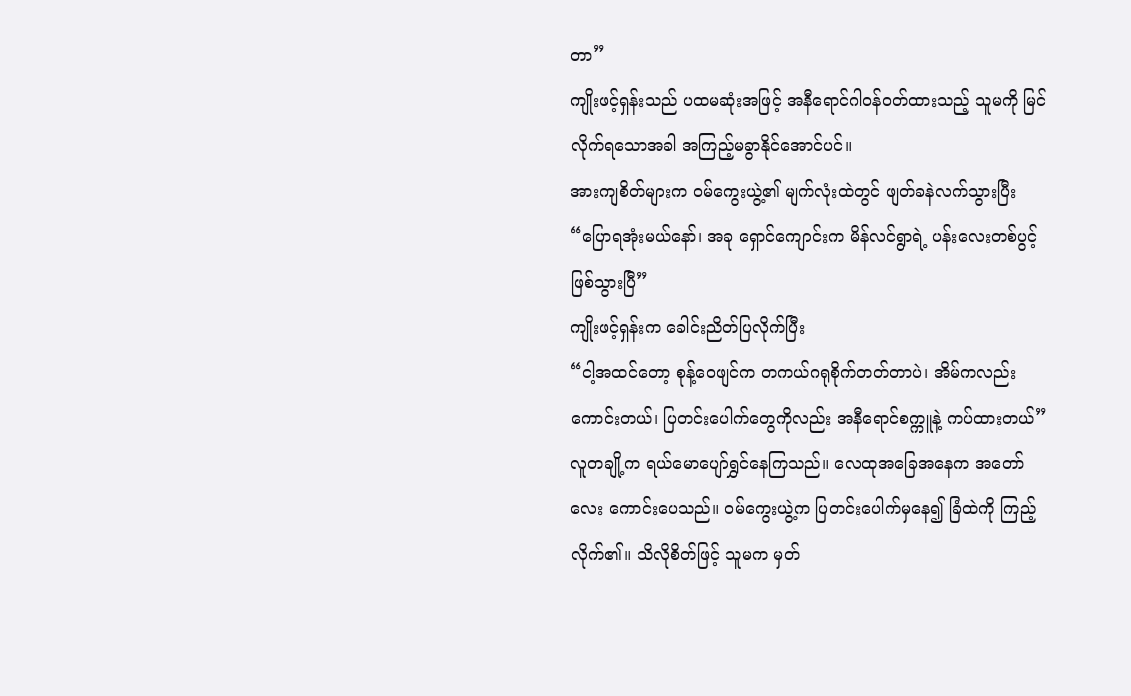တာ”
ကျိုးဖင့်ရှန်းသည် ပထမဆုံးအဖြင့် အနီရောင်ဂါဝန်ဝတ်ထားသည့် သူမကို မြင်လိုက်ရသောအခါ အကြည့်မခွာနိုင်အောင်ပင်။
အားကျစိတ်များက ဝမ်ကွေးယွဲ့၏ မျက်လုံးထဲတွင် ဖျတ်ခနဲလက်သွားပြီး
“ပြောရအုံးမယ်နော်၊ အခု ရှောင်ကျောင်းက မိန်လင်ရွာရဲ့ ပန်းလေးတစ်ပွင့်ဖြစ်သွားပြီ”
ကျိုးဖင့်ရှန်းက ခေါင်းညိတ်ပြလိုက်ပြီး
“ငါ့အထင်တော့ စုန့်ဝေဖျင်က တကယ်ဂရုစိုက်တတ်တာပဲ၊ အိမ်ကလည်း ကောင်းတယ်၊ ပြတင်းပေါက်တွေကိုလည်း အနီရောင်စက္ကူနဲ့ ကပ်ထားတယ်”
လူတချို့က ရယ်မောပျော်ရွှင်နေကြသည်။ လေထုအခြေအနေက အတော်လေး ကောင်းပေသည်။ ဝမ်ကွေးယွဲ့က ပြတင်းပေါက်မှနေ၍ ခြံထဲကို ကြည့်လိုက်၏။ သိလိုစိတ်ဖြင့် သူမက မှတ်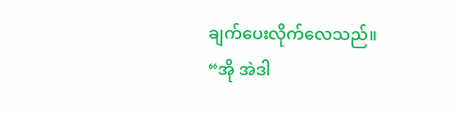ချက်ပေးလိုက်လေသည်။
“အို အဲဒါ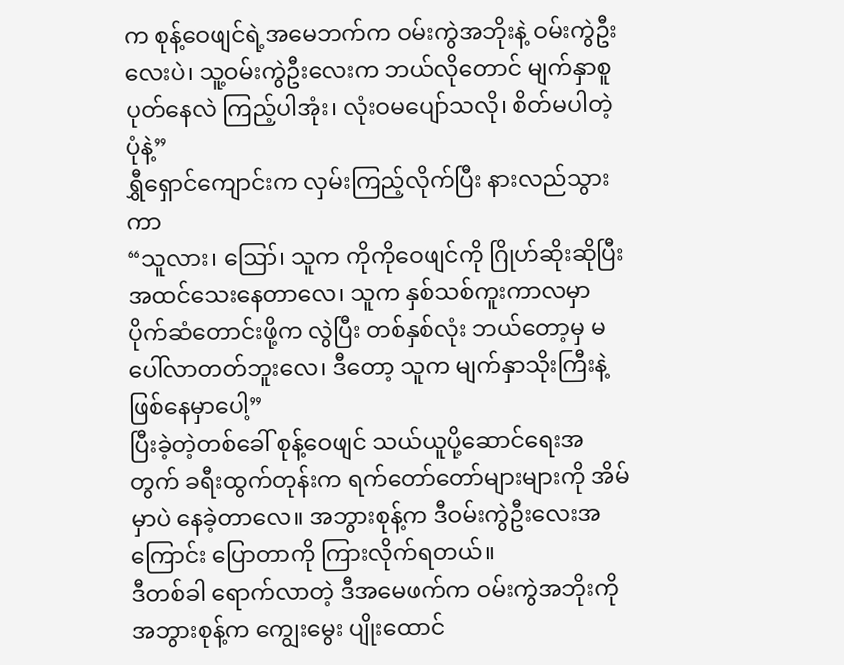က စုန့်ဝေဖျင်ရဲ့အမေဘက်က ဝမ်းကွဲအဘိုးနဲ့ ဝမ်းကွဲဦးလေးပဲ၊ သူ့ဝမ်းကွဲဦးလေးက ဘယ်လိုတောင် မျက်နှာစူပုတ်နေလဲ ကြည့်ပါအုံး၊ လုံးဝမပျော်သလို၊ စိတ်မပါတဲ့ပုံနဲ့”
ရွှီရှောင်ကျောင်းက လှမ်းကြည့်လိုက်ပြီး နားလည်သွားကာ
“သူလား၊ ဪ၊ သူက ကိုကိုဝေဖျင်ကို ဂြိုဟ်ဆိုးဆိုပြီး အထင်သေးနေတာလေ၊ သူက နှစ်သစ်ကူးကာလမှာ ပိုက်ဆံတောင်းဖို့က လွဲပြီး တစ်နှစ်လုံး ဘယ်တော့မှ မပေါ်လာတတ်ဘူးလေ၊ ဒီတော့ သူက မျက်နှာသိုးကြီးနဲ့ ဖြစ်နေမှာပေါ့”
ပြီးခဲ့တဲ့တစ်ခေါ် စုန့်ဝေဖျင် သယ်ယူပို့ဆောင်ရေးအတွက် ခရီးထွက်တုန်းက ရက်တော်တော်များများကို အိမ်မှာပဲ နေခဲ့တာလေ။ အဘွားစုန့်က ဒီဝမ်းကွဲဦးလေးအကြောင်း ပြောတာကို ကြားလိုက်ရတယ်။
ဒီတစ်ခါ ရောက်လာတဲ့ ဒီအမေဖက်က ဝမ်းကွဲအဘိုးကို အဘွားစုန့်က ကျွေးမွေး ပျိုးထောင်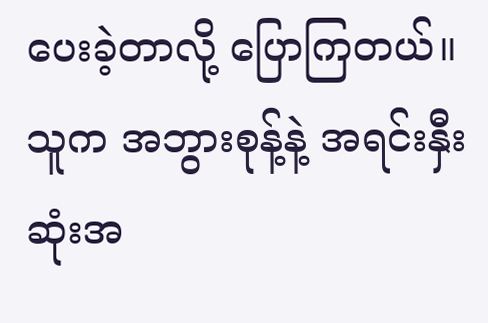ပေးခဲ့တာလို့ ပြောကြတယ်။ သူက အဘွားစုန့်နဲ့ အရင်းနှီးဆုံးအ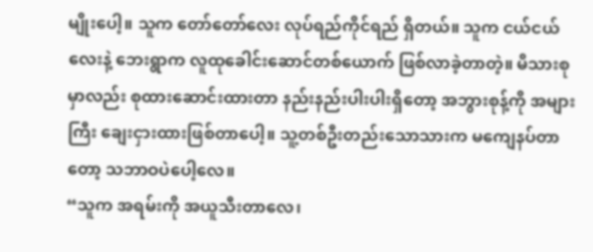မျိုးပေါ့။ သူက တော်တော်လေး လုပ်ရည်ကိုင်ရည် ရှိတယ်။ သူက ငယ်ငယ်လေးနဲ့ ဘေးရွာက လူထုခေါင်းဆောင်တစ်ယောက် ဖြစ်လာခဲ့တာတဲ့။ မိသားစုမှာလည်း စုထားဆောင်းထားတာ နည်းနည်းပါးပါးရှိတော့ အဘွားစုန့်ကို အများကြီး ချေးငှားထားဖြစ်တာပေါ့။ သူ့တစ်ဦးတည်းသောသားက မကျေနပ်တာတော့ သဘာဝပဲပေါ့လေ။
“သူက အရမ်းကို အယူသီးတာလေ၊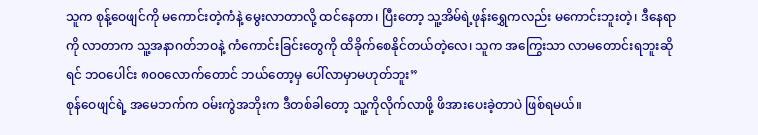သူက စုန့်ဝေဖျင်ကို မကောင်းတဲ့ကံနဲ့ မွေးလာတာလို့ ထင်နေတာ၊ ပြီးတော့ သူ့အိမ်ရဲ့ဖုန်းရွှေကလည်း မကောင်းဘူးတဲ့၊ ဒီနေရာကို လာတာက သူ့အနာဂတ်ဘဝနဲ့ ကံကောင်းခြင်းတွေကို ထိခိုက်စေနိုင်တယ်တဲ့လေ၊ သူက အကြွေးသာ လာမတောင်းရဘူးဆိုရင် ဘဝပေါင်း ၈၀၀လောက်တောင် ဘယ်တော့မှ ပေါ်လာမှာမဟုတ်ဘူး”
စုန်ဝေဖျင်ရဲ့ အမေဘက်က ဝမ်းကွဲအဘိုးက ဒီတစ်ခါတော့ သူ့ကိုလိုက်လာဖို့ ဖိအားပေးခဲ့တာပဲ ဖြစ်ရမယ်။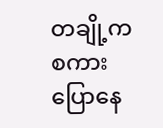တချို့က စကားပြောနေ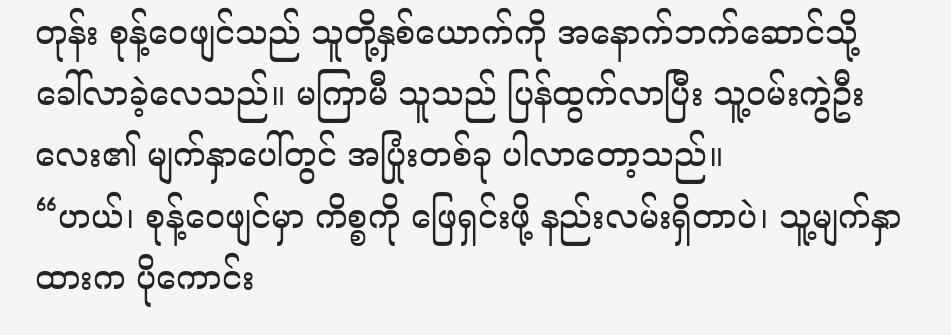တုန်း စုန့်ဝေဖျင်သည် သူတို့နှစ်ယောက်ကို အနောက်ဘက်ဆောင်သို့ ခေါ်လာခဲ့လေသည်။ မကြာမီ သူသည် ပြန်ထွက်လာပြီး သူ့ဝမ်းကွဲဦးလေး၏ မျက်နှာပေါ်တွင် အပြုံးတစ်ခု ပါလာတော့သည်။
“ဟယ်၊ စုန့်ဝေဖျင်မှာ ကိစ္စကို ဖြေရှင်းဖို့ နည်းလမ်းရှိတာပဲ၊ သူ့မျက်နှာထားက ပိုကောင်း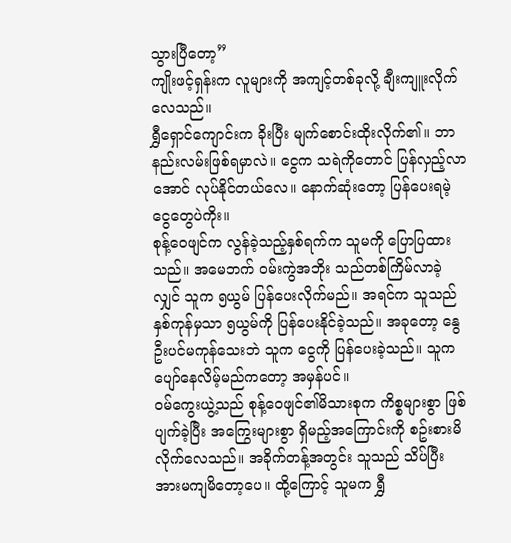သွားပြီတော့”
ကျိုးဖင့်ရှန်းက လူများကို အကျင့်တစ်ခုလို့ ချီးကျူးလိုက်လေသည်။
ရွှီရှောင်ကျောင်းက ခိုးပြီး မျက်စောင်းထိုးလိုက်၏။ ဘာနည်းလမ်းဖြစ်ရမှာလဲ။ ငွေက သရဲကိုတောင် ပြန်လှည့်လာအောင် လုပ်နိုင်တယ်လေ။ နောက်ဆုံးတော့ ပြန်ပေးရမဲ့ငွေတွေပဲကိုး။
စုန့်ဝေဖျင်က လွန်ခဲ့သည့်နှစ်ရက်က သူမကို ပြောပြထားသည်။ အမေဘက် ဝမ်းကွဲအဘိုး သည်တစ်ကြိမ်လာခဲ့လျှင် သူက ၅ယွမ် ပြန်ပေးလိုက်မည်။ အရင်က သူသည် နှစ်ကုန်မှသာ ၅ယွမ်ကို ပြန်ပေးနိုင်ခဲ့သည်။ အခုတော့ နွေဦးပင်မကုန်သေးဘဲ သူက ငွေကို ပြန်ပေးခဲ့သည်။ သူက ပျော်နေလိမ့်မည်ကတော့ အမှန်ပင်။
ဝမ်ကွေးယွဲ့သည် စုန့်ဝေဖျင်၏မိသားစုက ကိစ္စများစွာ ဖြစ်ပျက်ခဲ့ပြီး အကြွေးများစွာ ရှိမည့်အကြောင်းကို စဥ်းစားမိလိုက်လေသည်။ အခိုက်တန့်အတွင်း သူသည် သိပ်ပြီး အားမကျမိတော့ပေ။ ထို့ကြောင့် သူမက ရွှီ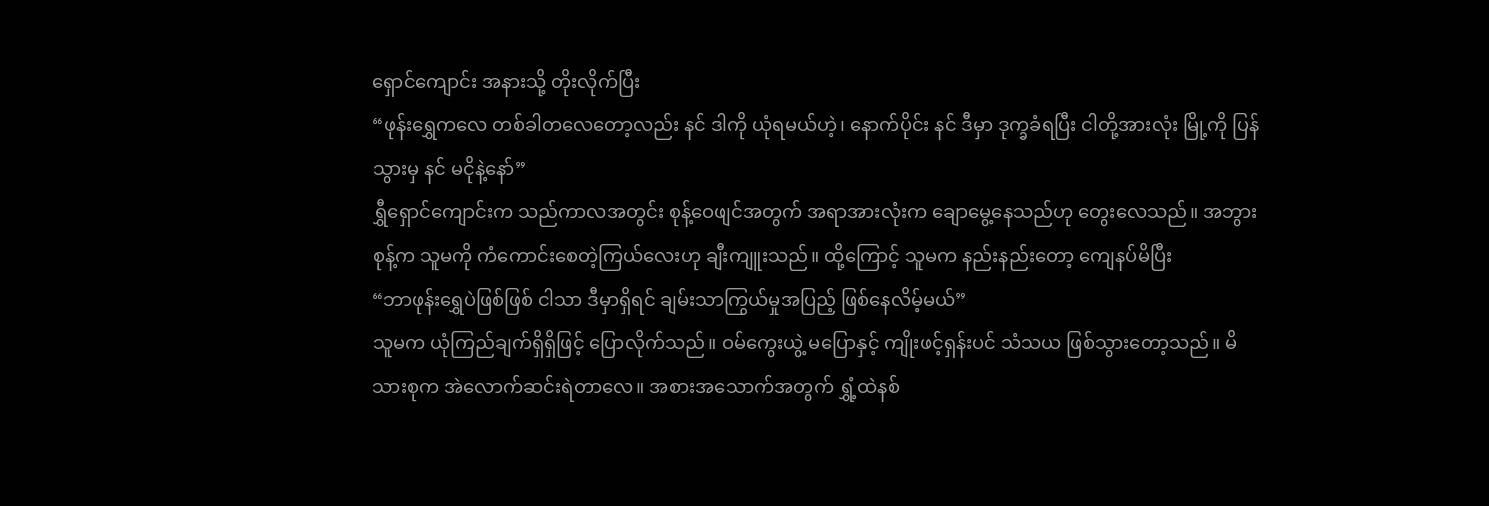ရှောင်ကျောင်း အနားသို့ တိုးလိုက်ပြီး
“ဖုန်းရွှေကလေ တစ်ခါတလေတော့လည်း နင် ဒါကို ယုံရမယ်ဟဲ့၊ နောက်ပိုင်း နင် ဒီမှာ ဒုက္ခခံရပြီး ငါတို့အားလုံး မြို့ကို ပြန်သွားမှ နင် မငိုနဲ့နော်”
ရွှီရှောင်ကျောင်းက သည်ကာလအတွင်း စုန့်ဝေဖျင်အတွက် အရာအားလုံးက ချောမွေ့နေသည်ဟု တွေးလေသည်။ အဘွားစုန့်က သူမကို ကံကောင်းစေတဲ့ကြယ်လေးဟု ချီးကျူးသည်။ ထို့ကြောင့် သူမက နည်းနည်းတော့ ကျေနပ်မိပြီး
“ဘာဖုန်းရွှေပဲဖြစ်ဖြစ် ငါသာ ဒီမှာရှိရင် ချမ်းသာကြွယ်မှုအပြည့် ဖြစ်နေလိမ့်မယ်”
သူမက ယုံကြည်ချက်ရှိရှိဖြင့် ပြောလိုက်သည်။ ဝမ်ကွေးယွဲ့ မပြောနှင့် ကျိုးဖင့်ရှန်းပင် သံသယ ဖြစ်သွားတော့သည်။ မိသားစုက အဲလောက်ဆင်းရဲတာလေ။ အစားအသောက်အတွက် ရွှံ့ထဲနစ်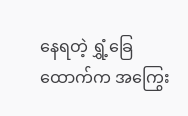နေရတဲ့ ရွှံ့ခြေထောက်က အကြွေး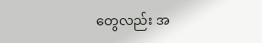တွေလည်း အ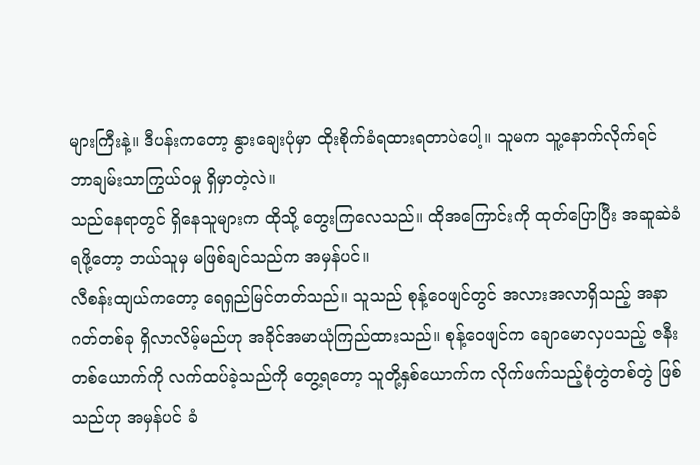များကြီးနဲ့။ ဒီပန်းကတော့ နွားချေးပုံမှာ ထိုးစိုက်ခံရထားရတာပဲပေါ့။ သူမက သူ့နောက်လိုက်ရင် ဘာချမ်းသာကြွယ်ဝမှု ရှိမှာတဲ့လဲ။
သည်နေရာတွင် ရှိနေသူများက ထိုသို့ တွေးကြလေသည်။ ထိုအကြောင်းကို ထုတ်ပြောပြီး အဆူဆဲခံရဖို့တော့ ဘယ်သူမှ မဖြစ်ချင်သည်က အမှန်ပင်။
လီစန်းထျယ်ကတော့ ရေရှည်မြင်တတ်သည်။ သူသည် စုန့်ဝေဖျင်တွင် အလားအလာရှိသည့် အနာဂတ်တစ်ခု ရှိလာလိမ့်မည်ဟု အခိုင်အမာယုံကြည်ထားသည်။ စုန့်ဝေဖျင်က ချောမောလှပသည့် ဇနီးတစ်ယောက်ကို လက်ထပ်ခဲ့သည်ကို တွေ့ရတော့ သူတို့နှစ်ယောက်က လိုက်ဖက်သည့်စုံတွဲတစ်တွဲ ဖြစ်သည်ဟု အမှန်ပင် ခံ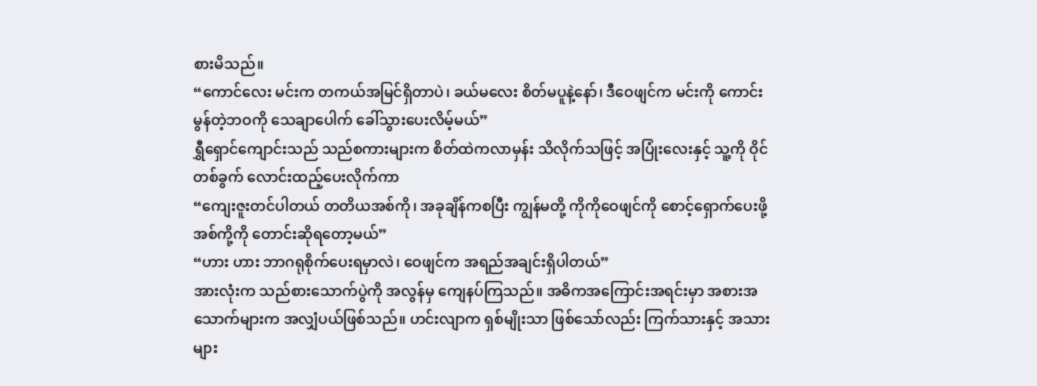စားမိသည်။
“ကောင်လေး မင်းက တကယ်အမြင်ရှိတာပဲ၊ ခယ်မလေး စိတ်မပူနဲ့နော်၊ ဒီဝေဖျင်က မင်းကို ကောင်းမွန်တဲ့ဘဝကို သေချာပေါက် ခေါ်သွားပေးလိမ့်မယ်”
ရွှီရှောင်ကျောင်းသည် သည်စကားများက စိတ်ထဲကလာမှန်း သိလိုက်သဖြင့် အပြုံးလေးနှင့် သူ့ကို ဝိုင်တစ်ခွက် လောင်းထည့်ပေးလိုက်ကာ
“ကျေးဇူးတင်ပါတယ် တတိယအစ်ကို၊ အခုချိန်ကစပြီး ကျွန်မတို့ ကိုကိုဝေဖျင်ကို စောင့်ရှောက်ပေးဖို့ အစ်ကို့ကို တောင်းဆိုရတော့မယ်”
“ဟား ဟား ဘာဂရုစိုက်ပေးရမှာလဲ၊ ဝေဖျင်က အရည်အချင်းရှိပါတယ်”
အားလုံးက သည်စားသောက်ပွဲကို အလွန်မှ ကျေနပ်ကြသည်။ အဓိကအကြောင်းအရင်းမှာ အစားအသောက်များက အလျှံပယ်ဖြစ်သည်။ ဟင်းလျာက ရှစ်မျိုးသာ ဖြစ်သော်လည်း ကြက်သားနှင့် အသားများ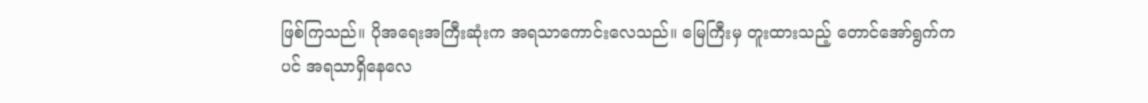ဖြစ်ကြသည်။ ပိုအရေးအကြီးဆုံးက အရသာကောင်းလေသည်။ မြေကြီးမှ တူးထားသည့် တောင်အော်ရွက်ကပင် အရသာရှိနေလေ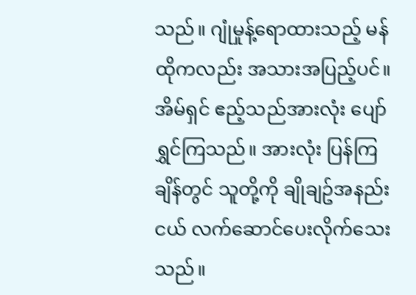သည်။ ဂျုံမှုန့်ရောထားသည့် မန်ထိုကလည်း အသားအပြည့်ပင်။
အိမ်ရှင် ဧည့်သည်အားလုံး ပျော်ရွှင်ကြသည်။ အားလုံး ပြန်ကြချိန်တွင် သူတို့ကို ချိုချဥ်အနည်းငယ် လက်ဆောင်ပေးလိုက်သေးသည်။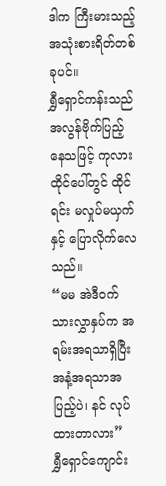ဒါက ကြီးမားသည့်အသုံးစားရိတ်တစ်ခုပင်။
ရွှီရှောင်ကန်းသည် အလွန်ဗိုက်ပြည့်နေသဖြင့် ကုလားထိုင်ပေါ်တွင် ထိုင်ရင်း မလှုပ်မယှက်နှင့် ပြောလိုက်လေသည်။
“မမ အဲဒီဝက်သားလွှာနှပ်က အရမ်းအရသာရှိပြီး အနံ့အရသာအပြည့်ပဲ၊ နင် လုပ်ထားတာလား”
ရွှီရှောင်ကျောင်း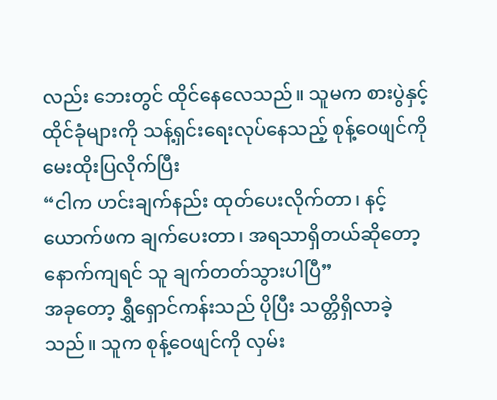လည်း ဘေးတွင် ထိုင်နေလေသည်။ သူမက စားပွဲနှင့် ထိုင်ခုံများကို သန့်ရှင်းရေးလုပ်နေသည့် စုန့်ဝေဖျင်ကို မေးထိုးပြလိုက်ပြီး
“ငါက ဟင်းချက်နည်း ထုတ်ပေးလိုက်တာ၊ နင့်ယောက်ဖက ချက်ပေးတာ၊ အရသာရှိတယ်ဆိုတော့ နောက်ကျရင် သူ ချက်တတ်သွားပါပြီ”
အခုတော့ ရွှီရှောင်ကန်းသည် ပိုပြီး သတ္တိရှိလာခဲ့သည်။ သူက စုန့်ဝေဖျင်ကို လှမ်း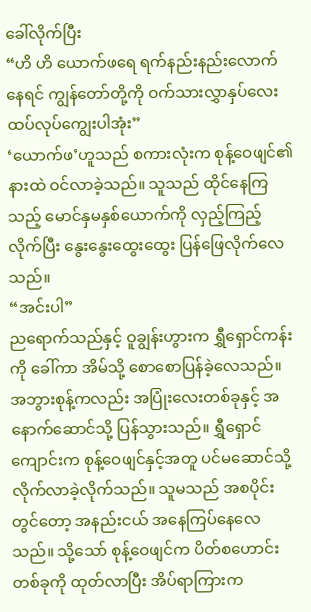ခေါ်လိုက်ပြီး
“ဟိ ဟိ ယောက်ဖရေ ရက်နည်းနည်းလောက်နေရင် ကျွန်တော်တို့ကို ဝက်သားလွှာနှပ်လေး ထပ်လုပ်ကျွေးပါအုံး”
‘ယောက်ဖ’ဟူသည် စကားလုံးက စုန့်ဝေဖျင်၏နားထဲ ဝင်လာခဲ့သည်။ သူသည် ထိုင်နေကြသည့် မောင်နှမနှစ်ယောက်ကို လှည့်ကြည့်လိုက်ပြီး နွေးနွေးထွေးထွေး ပြန်ဖြေလိုက်လေသည်။
“အင်းပါ”
ညရောက်သည်နှင့် ဝူချွန်းဟွားက ရွှီရှောင်ကန်းကို ခေါ်ကာ အိမ်သို့ စောစောပြန်ခဲ့လေသည်။ အဘွားစုန့်ကလည်း အပြုံးလေးတစ်ခုနှင့် အနောက်ဆောင်သို့ ပြန်သွားသည်။ ရွှီရှောင်ကျောင်းက စုန့်ဝေဖျင်နှင့်အတူ ပင်မဆောင်သို့ လိုက်လာခဲ့လိုက်သည်။ သူမသည် အစပိုင်းတွင်တော့ အနည်းငယ် အနေကြပ်နေလေသည်။ သို့သော် စုန့်ဝေဖျင်က ပိတ်စဟောင်းတစ်ခုကို ထုတ်လာပြီး အိပ်ရာကြားက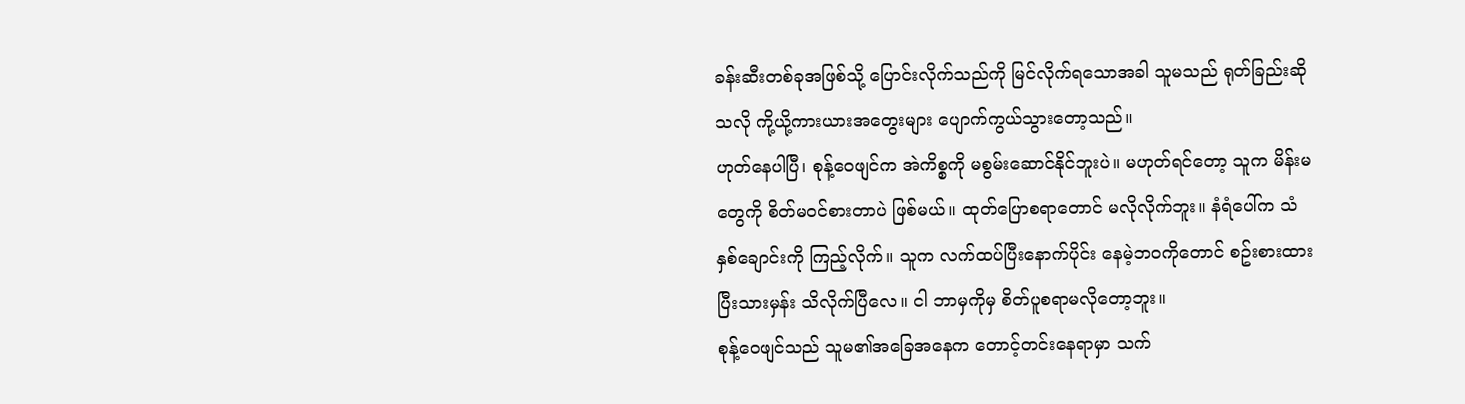ခန်းဆီးတစ်ခုအဖြစ်သို့ ပြောင်းလိုက်သည်ကို မြင်လိုက်ရသောအခါ သူမသည် ရုတ်ခြည်းဆိုသလို ကို့ယို့ကားယားအတွေးများ ပျောက်ကွယ်သွားတော့သည်။
ဟုတ်နေပါပြီ၊ စုန့်ဝေဖျင်က အဲကိစ္စကို မစွမ်းဆောင်နိုင်ဘူးပဲ။ မဟုတ်ရင်တော့ သူက မိန်းမတွေကို စိတ်မဝင်စားတာပဲ ဖြစ်မယ်။ ထုတ်ပြောစရာတောင် မလိုလိုက်ဘူး။ နံရံပေါ်က သံနှစ်ချောင်းကို ကြည့်လိုက်။ သူက လက်ထပ်ပြီးနောက်ပိုင်း နေမဲ့ဘဝကိုတောင် စဥ်းစားထားပြီးသားမှန်း သိလိုက်ပြီလေ။ ငါ ဘာမှကိုမှ စိတ်ပူစရာမလိုတော့ဘူး။
စုန့်ဝေဖျင်သည် သူမ၏အခြေအနေက တောင့်တင်းနေရာမှာ သက်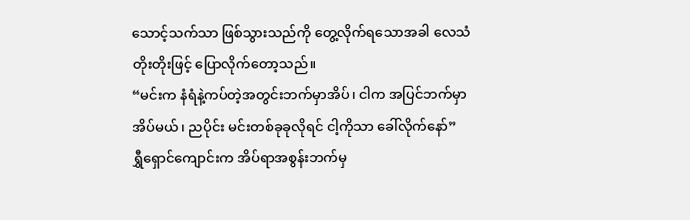သောင့်သက်သာ ဖြစ်သွားသည်ကို တွေ့လိုက်ရသောအခါ လေသံတိုးတိုးဖြင့် ပြောလိုက်တော့သည်။
“မင်းက နံရံနဲ့ကပ်တဲ့အတွင်းဘက်မှာအိပ်၊ ငါက အပြင်ဘက်မှာ အိပ်မယ်၊ ညပိုင်း မင်းတစ်ခုခုလိုရင် ငါ့ကိုသာ ခေါ်လိုက်နော်”
ရွှီရှောင်ကျောင်းက အိပ်ရာအစွန်းဘက်မှ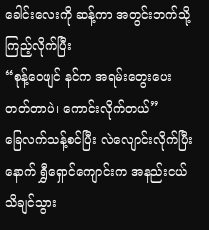ခေါင်းလေးကို ဆန့်ကာ အတွင်းဘက်သို့ ကြည့်လိုက်ပြီး
“စုန့်ဝေဖျင် နင်က အရမ်းတွေးပေးတတ်တာပဲ၊ ကောင်းလိုက်တယ်”
ခြေလက်သန့်စင်ပြီး လဲလျောင်းလိုက်ပြီးနောက် ရွှီရှောင်ကျောင်းက အနည်းငယ် သိချင်သွား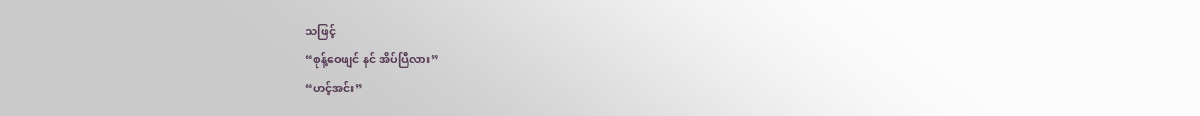သဖြင့်
“စုန့်ဝေဖျင် နင် အိပ်ပြီလား”
“ဟင့်အင်း”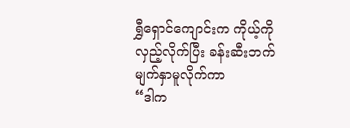ရွှီရှောင်ကျောင်းက ကိုယ့်ကို လှည့်လိုက်ပြီး ခန်းဆီးဘက် မျက်နှာမူလိုက်ကာ
“ဒါက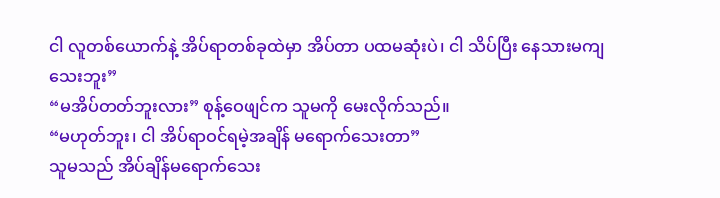ငါ လူတစ်ယောက်နဲ့ အိပ်ရာတစ်ခုထဲမှာ အိပ်တာ ပထမဆုံးပဲ၊ ငါ သိပ်ပြီး နေသားမကျသေးဘူး”
“မအိပ်တတ်ဘူးလား” စုန့်ဝေဖျင်က သူမကို မေးလိုက်သည်။
“မဟုတ်ဘူး၊ ငါ အိပ်ရာဝင်ရမဲ့အချိန် မရောက်သေးတာ”
သူမသည် အိပ်ချိန်မရောက်သေး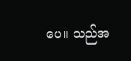ပေ။ သည်အ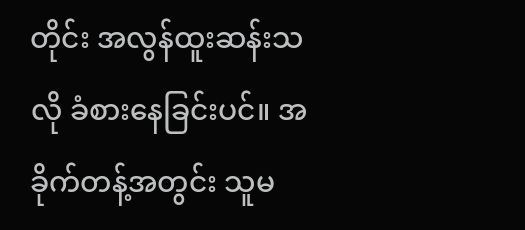တိုင်း အလွန်ထူးဆန်းသလို ခံစားနေခြင်းပင်။ အခိုက်တန့်အတွင်း သူမ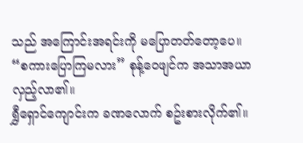သည် အကြောင်းအရင်းကို မပြောတတ်တော့ပေ။
“စကားပြောကြမလား” စုန့်ဝေဖျင်က အသာအယာလှည့်လာ၏။
ရွှီရှောင်ကျောင်းက ခဏလောက် စဥ်းစားလိုက်၏။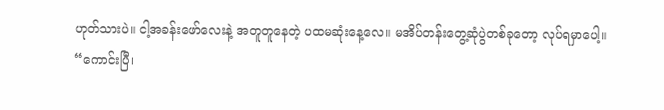ဟုတ်သားပဲ။ ငါ့အခန်းဖော်လေးနဲ့ အတူတူနေတဲ့ ပထမဆုံးနေ့လေ။ မအိပ်တန်းတွေ့ဆုံပွဲတစ်ခုတော့ လုပ်ရမှာပေါ့။
“ကောင်းပြီ၊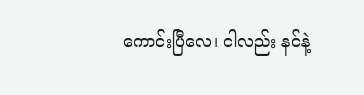ကောင်းပြီလေ၊ ငါလည်း နင်နဲ့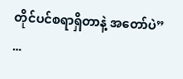တိုင်ပင်စရာရှိတာနဲ့ အတော်ပဲ”
...